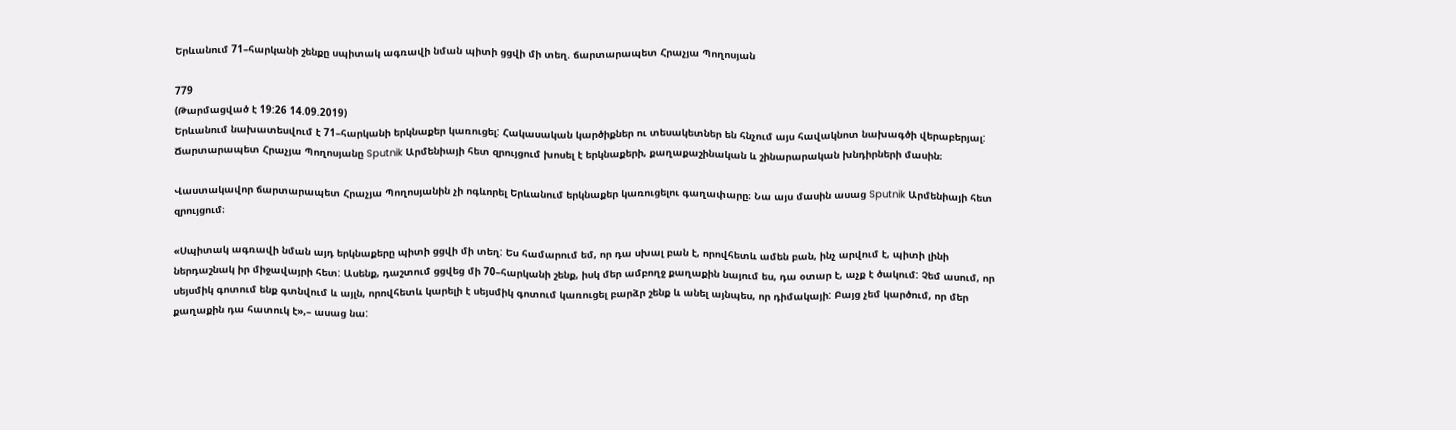Երևանում 71–հարկանի շենքը սպիտակ ագռավի նման պիտի ցցվի մի տեղ. ճարտարապետ Հրաչյա Պողոսյան

779
(Թարմացված է 19:26 14.09.2019)
Երևանում նախատեսվում է 71–հարկանի երկնաքեր կառուցել: Հակասական կարծիքներ ու տեսակետներ են հնչում այս հավակնոտ նախագծի վերաբերյալ: Ճարտարապետ Հրաչյա Պողոսյանը Sputnik Արմենիայի հետ զրույցում խոսել է երկնաքերի, քաղաքաշինական և շինարարական խնդիրների մասին։

Վաստակավոր ճարտարապետ Հրաչյա Պողոսյանին չի ոգևորել Երևանում երկնաքեր կառուցելու գաղափարը։ Նա այս մասին ասաց Sputnik Արմենիայի հետ զրույցում։

«Սպիտակ ագռավի նման այդ երկնաքերը պիտի ցցվի մի տեղ: Ես համարում եմ, որ դա սխալ բան է, որովհետև ամեն բան, ինչ արվում է, պիտի լինի ներդաշնակ իր միջավայրի հետ: Ասենք, դաշտում ցցվեց մի 70–հարկանի շենք, իսկ մեր ամբողջ քաղաքին նայում ես, դա օտար է, աչք է ծակում: Չեմ ասում, որ սեյսմիկ գոտում ենք գտնվում և այլն, որովհետև կարելի է սեյսմիկ գոտում կառուցել բարձր շենք և անել այնպես, որ դիմակայի: Բայց չեմ կարծում, որ մեր քաղաքին դա հատուկ է»,– ասաց նա: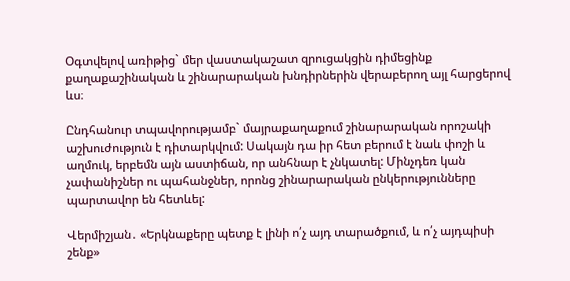Օգտվելով առիթից` մեր վաստակաշատ զրուցակցին դիմեցինք քաղաքաշինական և շինարարական խնդիրներին վերաբերող այլ հարցերով ևս։

Ընդհանուր տպավորությամբ` մայրաքաղաքում շինարարական որոշակի աշխուժություն է դիտարկվում: Սակայն դա իր հետ բերում է նաև փոշի և աղմուկ, երբեմն այն աստիճան, որ անհնար է չնկատել: Մինչդեռ կան չափանիշներ ու պահանջներ, որոնց շինարարական ընկերությունները պարտավոր են հետևել:

Վերմիշյան․ «Երկնաքերը պետք է լինի ո՛չ այդ տարածքում, և ո՛չ այդպիսի շենք»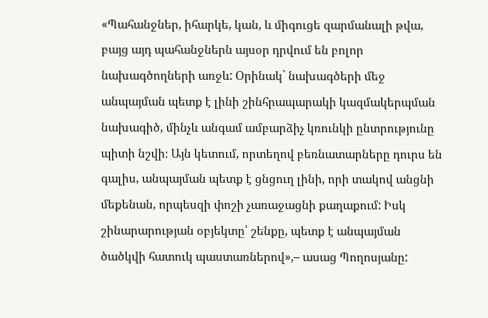«Պահանջներ, իհարկե, կան, և միգուցե զարմանալի թվա, բայց այդ պահանջներն այսօր դրվում են բոլոր նախագծողների առջև: Օրինակ` նախագծերի մեջ անպայման պետք է լինի շինհրապարակի կազմակերպման նախագիծ, մինչև անգամ ամբարձիչ կռունկի ընտրությունը պիտի նշվի։ Այն կետում, որտեղով բեռնատարները դուրս են գալիս, անպայման պետք է ցնցուղ լինի, որի տակով անցնի մեքենան, որպեսզի փոշի չառաջացնի քաղաքում: Իսկ շինարարության օբյեկտը՝ շենքը, պետք է անպայման ծածկվի հատուկ պաստառներով»,– ասաց Պողոսյանը: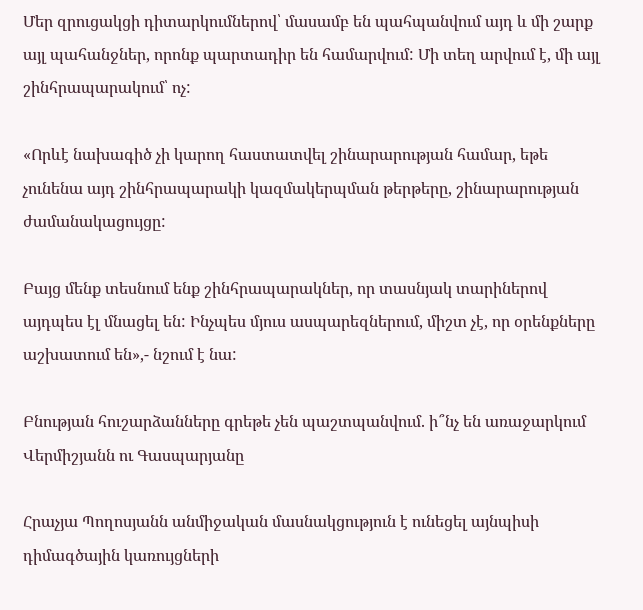Մեր զրուցակցի դիտարկումներով՝ մասամբ են պահպանվում այդ և մի շարք այլ պահանջներ, որոնք պարտադիր են համարվում: Մի տեղ արվում է, մի այլ շինհրապարակում՝ ոչ:

«Որևէ նախագիծ չի կարող հաստատվել շինարարության համար, եթե չունենա այդ շինհրապարակի կազմակերպման թերթերը, շինարարության ժամանակացույցը:

Բայց մենք տեսնում ենք շինհրապարակներ, որ տասնյակ տարիներով այդպես էլ մնացել են: Ինչպես մյուս ասպարեզներում, միշտ չէ, որ օրենքները աշխատում են»,- նշում է նա:

Բնության հուշարձանները գրեթե չեն պաշտպանվում. ի՞նչ են առաջարկում Վերմիշյանն ու Գասպարյանը

Հրաչյա Պողոսյանն անմիջական մասնակցություն է ունեցել այնպիսի դիմագծային կառույցների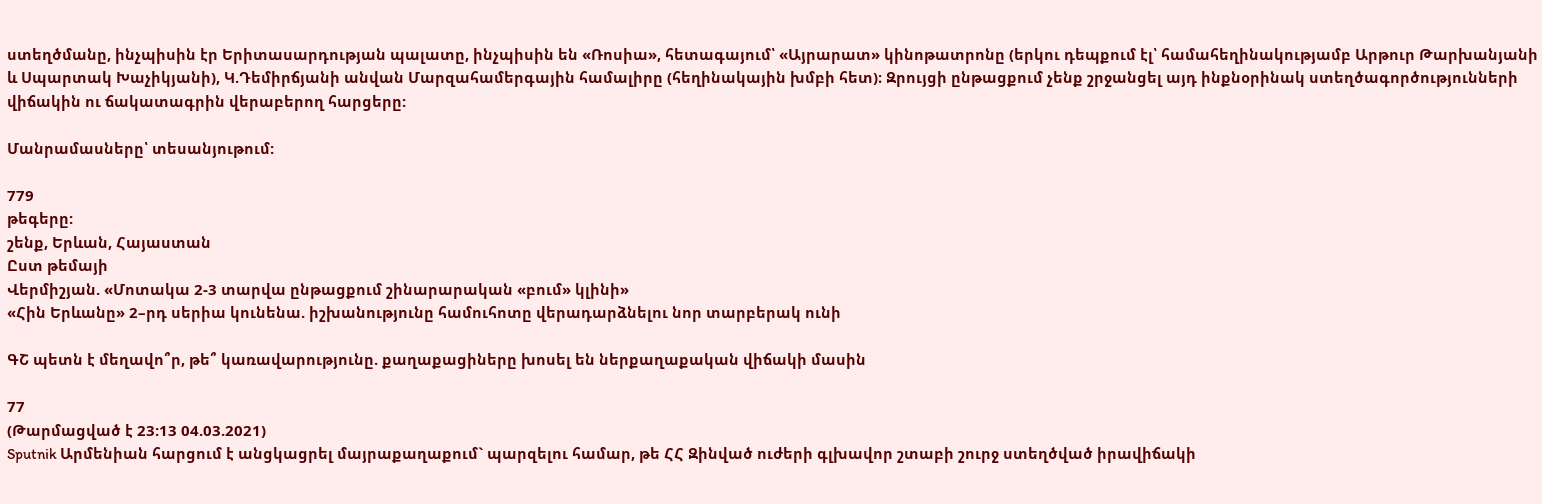ստեղծմանը, ինչպիսին էր Երիտասարդության պալատը, ինչպիսին են «Ռոսիա», հետագայում՝ «Այրարատ» կինոթատրոնը (երկու դեպքում էլ՝ համահեղինակությամբ Արթուր Թարխանյանի և Սպարտակ Խաչիկյանի), Կ.Դեմիրճյանի անվան Մարզահամերգային համալիրը (հեղինակային խմբի հետ)։ Զրույցի ընթացքում չենք շրջանցել այդ ինքնօրինակ ստեղծագործությունների վիճակին ու ճակատագրին վերաբերող հարցերը:

Մանրամասները՝ տեսանյութում:

779
թեգերը:
շենք, Երևան, Հայաստան
Ըստ թեմայի
Վերմիշյան. «Մոտակա 2-3 տարվա ընթացքում շինարարական «բում» կլինի»
«Հին Երևանը» 2–րդ սերիա կունենա. իշխանությունը համուհոտը վերադարձնելու նոր տարբերակ ունի

ԳՇ պետն է մեղավո՞ր, թե՞ կառավարությունը. քաղաքացիները խոսել են ներքաղաքական վիճակի մասին

77
(Թարմացված է 23:13 04.03.2021)
Sputnik Արմենիան հարցում է անցկացրել մայրաքաղաքում` պարզելու համար, թե ՀՀ Զինված ուժերի գլխավոր շտաբի շուրջ ստեղծված իրավիճակի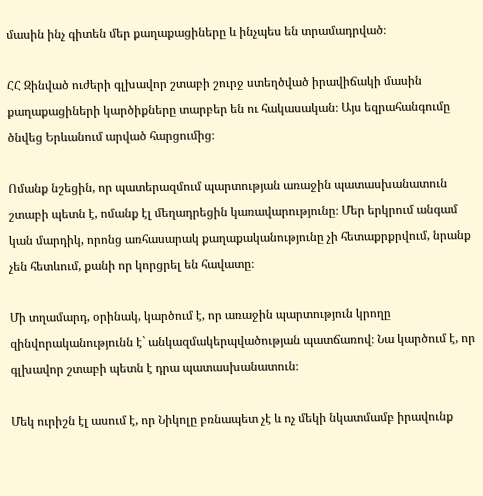մասին ինչ գիտեն մեր քաղաքացիները և ինչպես են տրամադրված։

ՀՀ Զինված ուժերի գլխավոր շտաբի շուրջ ստեղծված իրավիճակի մասին քաղաքացիների կարծիքները տարբեր են ու հակասական։ Այս եզրահանգումը ծնվեց Երևանում արված հարցումից։

Ոմանք նշեցին, որ պատերազմում պարտության առաջին պատասխանատուն շտաբի պետն է, ոմանք էլ մեղադրեցին կառավարությունը։ Մեր երկրում անգամ կան մարդիկ, որոնց առհասարակ քաղաքականությունը չի հետաքրքրվում, նրանք չեն հետևում, քանի որ կորցրել են հավատը։

Մի տղամարդ, օրինակ, կարծում է, որ առաջին պարտություն կրողը զինվորականությունն է` անկազմակերպվածության պատճառով։ Նա կարծում է, որ գլխավոր շտաբի պետն է դրա պատասխանատուն։

Մեկ ուրիշն էլ ասում է, որ Նիկոլը բռնապետ չէ և ոչ մեկի նկատմամբ իրավունք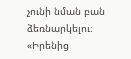չունի նման բան ձեռնարկելու։ «Իրենից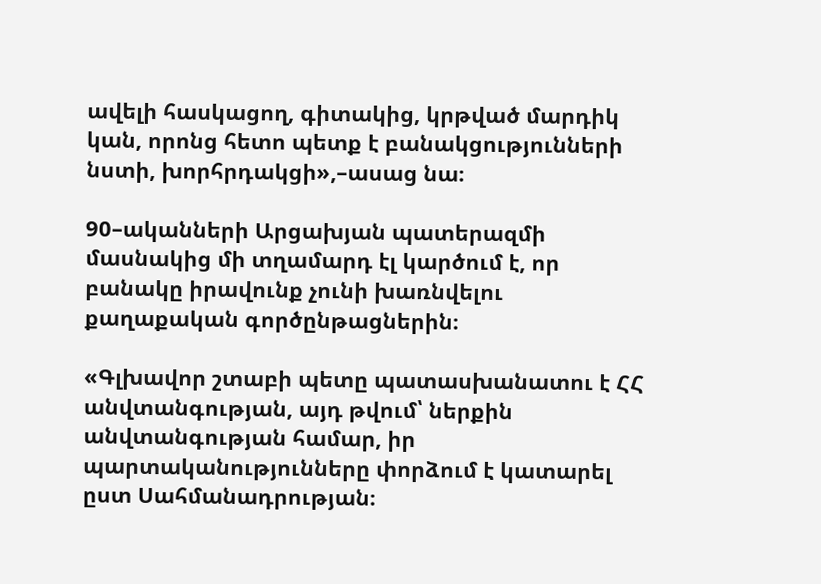ավելի հասկացող, գիտակից, կրթված մարդիկ կան, որոնց հետո պետք է բանակցությունների նստի, խորհրդակցի»,–ասաց նա։

90–ականների Արցախյան պատերազմի մասնակից մի տղամարդ էլ կարծում է, որ բանակը իրավունք չունի խառնվելու քաղաքական գործընթացներին։

«Գլխավոր շտաբի պետը պատասխանատու է ՀՀ անվտանգության, այդ թվում՝ ներքին անվտանգության համար, իր պարտականությունները փորձում է կատարել ըստ Սահմանադրության։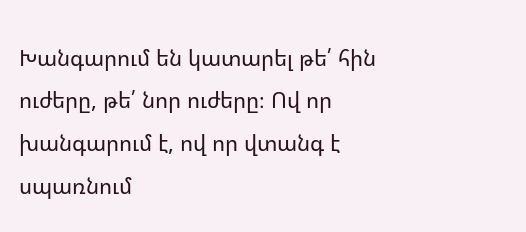Խանգարում են կատարել թե՛ հին ուժերը, թե՛ նոր ուժերը։ Ով որ խանգարում է, ով որ վտանգ է սպառնում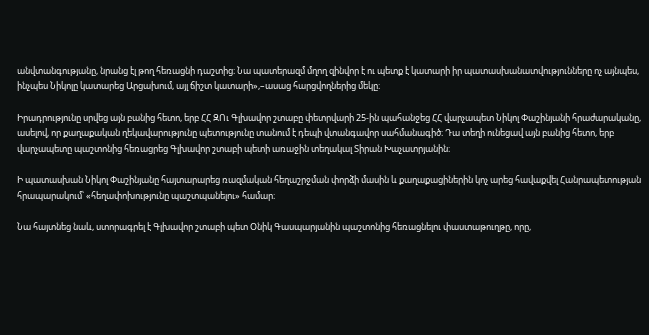անվտանգությանը, նրանց էլ թող հեռացնի դաշտից։ Նա պատերազմ մղող զինվոր է ու պետք է կատարի իր պատասխանատվությունները ոչ այնպես, ինչպես Նիկոլը կատարեց Արցախում, այլ ճիշտ կատարի»,–ասաց հարցվողներից մեկը։

Իրադրությունը սրվեց այն բանից հետո, երբ ՀՀ ԶՈւ Գլխավոր շտաբը փետրվարի 25-ին պահանջեց ՀՀ վարչապետ Նիկոլ Փաշինյանի հրաժարականը, ասելով, որ քաղաքական ղեկավարությունը պետությունը տանում է դեպի վտանգավոր սահմանագիծ։ Դա տեղի ունեցավ այն բանից հետո, երբ վարչապետը պաշտոնից հեռացրեց Գլխավոր շտաբի պետի առաջին տեղակալ Տիրան Խաչատրյանին։

Ի պատասխան Նիկոլ Փաշինյանը հայտարարեց ռազմական հեղաշրջման փորձի մասին և քաղաքացիներին կոչ արեց հավաքվել Հանրապետության հրապարակում՝ «հեղափոխությունը պաշտպանելու» համար։

Նա հայտնեց նաև, ստորագրել է Գլխավոր շտաբի պետ Օնիկ Գասպարյանին պաշտոնից հեռացնելու փաստաթուղթը, որը,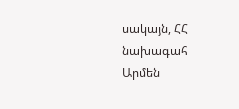սակայն, ՀՀ նախագահ Արմեն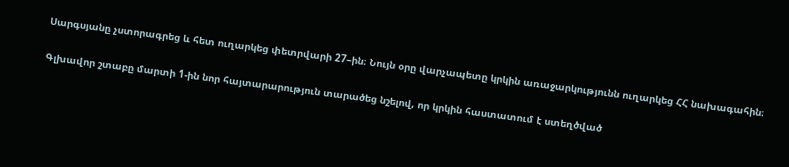Սարգսյանը չստորագրեց և հետ ուղարկեց փետրվարի 27–ին։ Նույն օրը վարչապետը կրկին առաջարկությունն ուղարկեց ՀՀ նախագահին։

Գլխավոր շտաբը մարտի 1-ին նոր հայտարարություն տարածեց նշելով, որ կրկին հաստատում է ստեղծված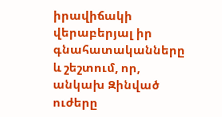իրավիճակի վերաբերյալ իր գնահատականները և շեշտում, որ, անկախ Զինված ուժերը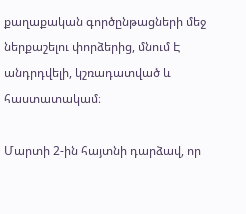քաղաքական գործընթացների մեջ ներքաշելու փորձերից, մնում Է անդրդվելի, կշռադատված և հաստատակամ։

Մարտի 2-ին հայտնի դարձավ, որ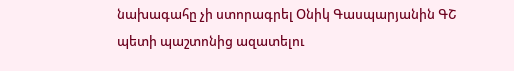նախագահը չի ստորագրել Օնիկ Գասպարյանին ԳՇ պետի պաշտոնից ազատելու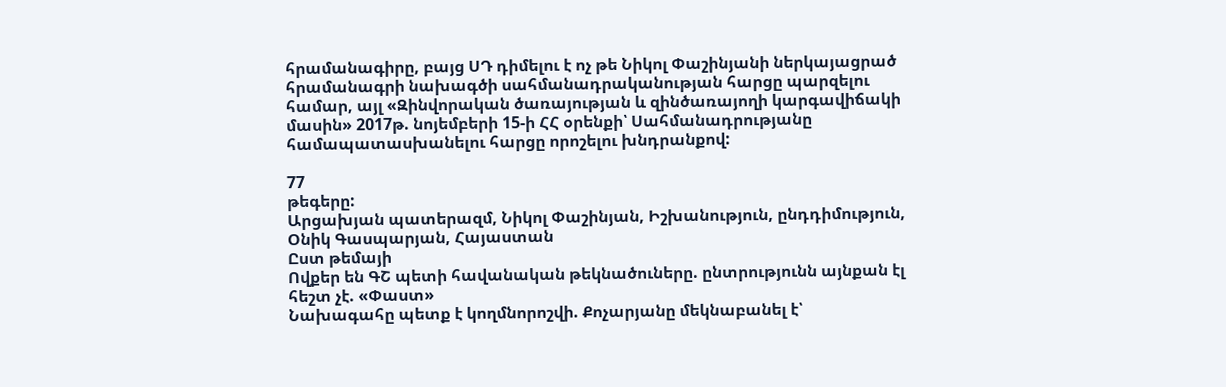հրամանագիրը, բայց ՍԴ դիմելու է ոչ թե Նիկոլ Փաշինյանի ներկայացրած հրամանագրի նախագծի սահմանադրականության հարցը պարզելու համար, այլ «Զինվորական ծառայության և զինծառայողի կարգավիճակի մասին» 2017թ. նոյեմբերի 15-ի ՀՀ օրենքի՝ Սահմանադրությանը համապատասխանելու հարցը որոշելու խնդրանքով:

77
թեգերը:
Արցախյան պատերազմ, Նիկոլ Փաշինյան, Իշխանություն, ընդդիմություն, Օնիկ Գասպարյան, Հայաստան
Ըստ թեմայի
Ովքեր են ԳՇ պետի հավանական թեկնածուները. ընտրությունն այնքան էլ հեշտ չէ. «Փաստ»
Նախագահը պետք է կողմնորոշվի. Քոչարյանը մեկնաբանել է՝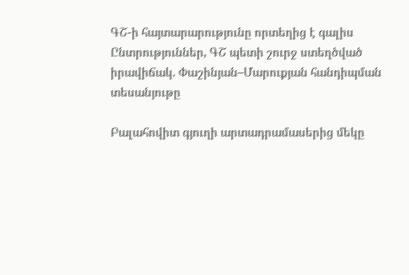ԳՇ-ի հայտարարությունը որտեղից է գալիս
Ընտրություններ, ԳՇ պետի շուրջ ստեղծված իրավիճակ. Փաշինյան–Մարուքյան հանդիպման տեսանյութը

Բալահովիտ գյուղի արտադրամասերից մեկը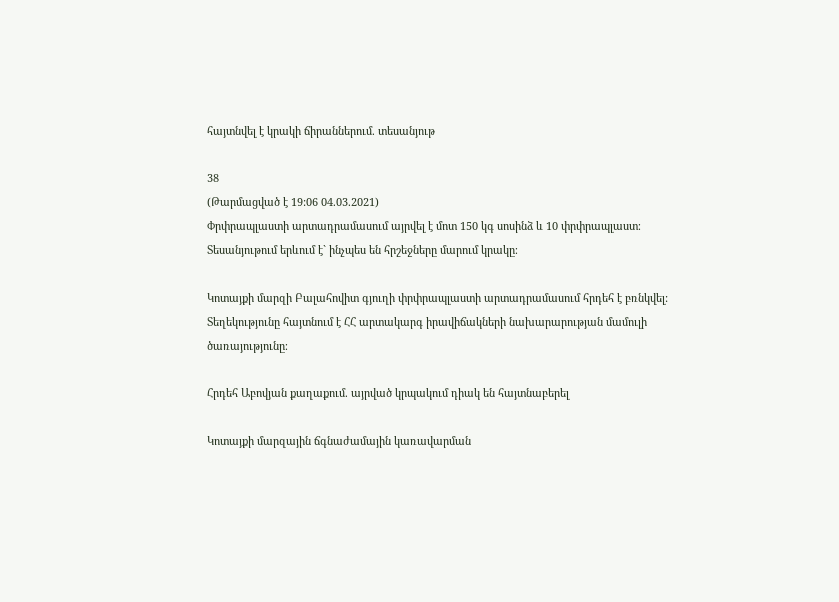հայտնվել է կրակի ճիրաններում. տեսանյութ

38
(Թարմացված է 19:06 04.03.2021)
Փրփրապլաստի արտադրամասում այրվել է մոտ 150 կգ սոսինձ և 10 փրփրապլաստ։ Տեսանյութում երևում է` ինչպես են հրշեջները մարում կրակը։

Կոտայքի մարզի Բալահովիտ գյուղի փրփրապլաստի արտադրամասում հրդեհ է բռնկվել: Տեղեկությունը հայտնում է ՀՀ արտակարգ իրավիճակների նախարարության մամուլի ծառայությունը։

Հրդեհ Աբովյան քաղաքում. այրված կրպակում դիակ են հայտնաբերել

Կոտայքի մարզային ճգնաժամային կառավարման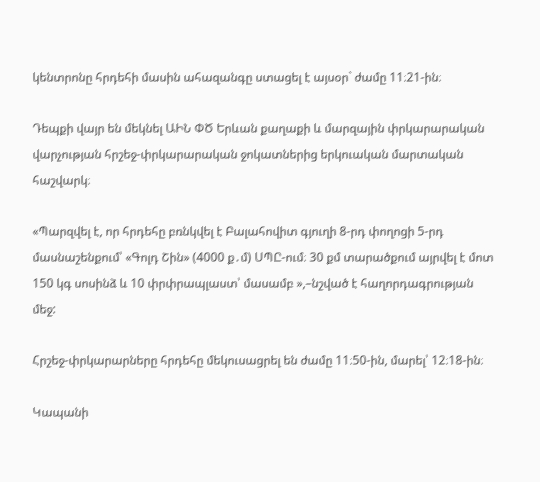կենտրոնը հրդեհի մասին ահազանգը ստացել է այսօր` ժամը 11։21-ին։

Դեպքի վայր են մեկնել ԱԻՆ ՓԾ Երևան քաղաքի և մարզային փրկարարական վարչության հրշեջ-փրկարարական ջոկատներից երկուական մարտական հաշվարկ։

«Պարզվել է, որ հրդեհը բռնկվել է Բալահովիտ գյուղի 8-րդ փողոցի 5-րդ մասնաշենքում՝ «Գոլդ Շին» (4000 ք․մ) ՍՊԸ-ում։ 30 քմ տարածքում այրվել է մոտ 150 կգ սոսինձ և 10 փրփրապլաստ՝ մասամբ »,–նշված է հաղորդագրության մեջ:

Հրշեջ-փրկարարները հրդեհը մեկուսացրել են ժամը 11։50-ին, մարել՝ 12։18-ին։

Կապանի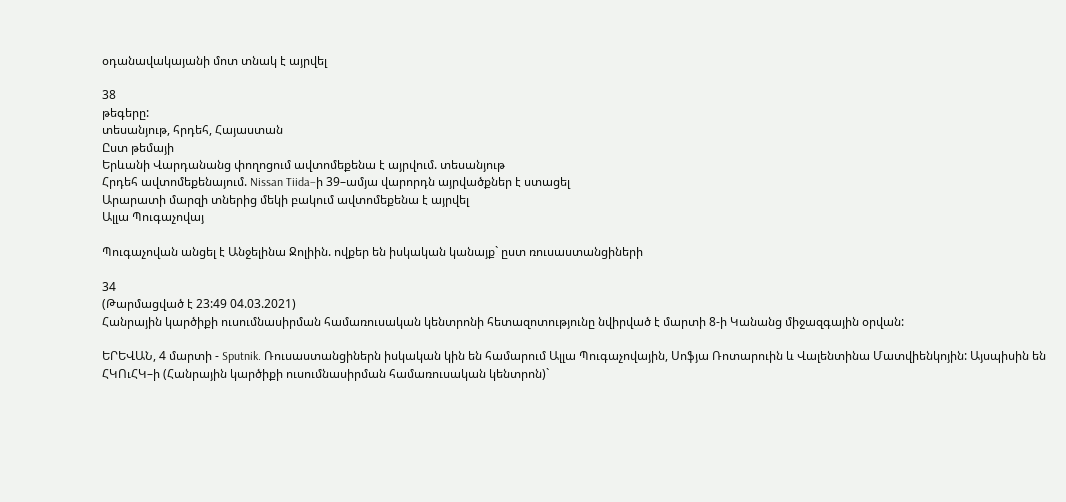օդանավակայանի մոտ տնակ է այրվել

38
թեգերը:
տեսանյութ, հրդեհ, Հայաստան
Ըստ թեմայի
Երևանի Վարդանանց փողոցում ավտոմեքենա է այրվում. տեսանյութ
Հրդեհ ավտոմեքենայում. Nissan Tiida–ի 39–ամյա վարորդն այրվածքներ է ստացել
Արարատի մարզի տներից մեկի բակում ավտոմեքենա է այրվել
Ալլա Պուգաչովայ

Պուգաչովան անցել է Անջելինա Ջոլիին. ովքեր են իսկական կանայք` ըստ ռուսաստանցիների

34
(Թարմացված է 23:49 04.03.2021)
Հանրային կարծիքի ուսումնասիրման համառուսական կենտրոնի հետազոտությունը նվիրված է մարտի 8-ի Կանանց միջազգային օրվան:

ԵՐԵՎԱՆ, 4 մարտի - Sputnik. Ռուսաստանցիներն իսկական կին են համարում Ալլա Պուգաչովային, Սոֆյա Ռոտարուին և Վալենտինա Մատվիենկոյին: Այսպիսին են ՀԿՈւՀԿ–ի (Հանրային կարծիքի ուսումնասիրման համառուսական կենտրոն)`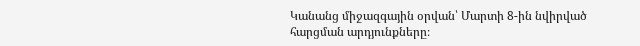Կանանց միջազգային օրվան՝ Մարտի 8-ին նվիրված հարցման արդյունքները։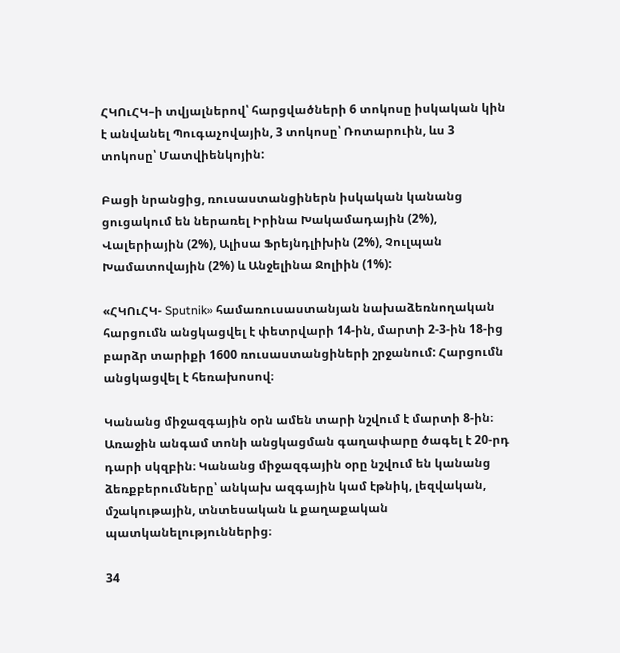ՀԿՈւՀԿ–ի տվյալներով՝ հարցվածների 6 տոկոսը իսկական կին է անվանել Պուգաչովային, 3 տոկոսը՝ Ռոտարուին, ևս 3 տոկոսը՝ Մատվիենկոյին:

Բացի նրանցից, ռուսաստանցիներն իսկական կանանց ցուցակում են ներառել Իրինա Խակամադային (2%), Վալերիային (2%), Ալիսա Ֆրեյնդլիխին (2%), Չուլպան Խամատովային (2%) և Անջելինա Ջոլիին (1%):

«ՀԿՈւՀԿ- Sputnik» համառուսաստանյան նախաձեռնողական հարցումն անցկացվել է փետրվարի 14-ին, մարտի 2-3-ին 18-ից բարձր տարիքի 1600 ռուսաստանցիների շրջանում: Հարցումն անցկացվել է հեռախոսով։

Կանանց միջազգային օրն ամեն տարի նշվում է մարտի 8-ին։ Առաջին անգամ տոնի անցկացման գաղափարը ծագել է 20-րդ դարի սկզբին։ Կանանց միջազգային օրը նշվում են կանանց ձեռքբերումները՝ անկախ ազգային կամ էթնիկ, լեզվական, մշակութային, տնտեսական և քաղաքական պատկանելություններից։

34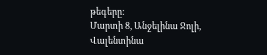թեգերը:
Մարտի 8, Անջելինա Ջոլի, Վալենտինա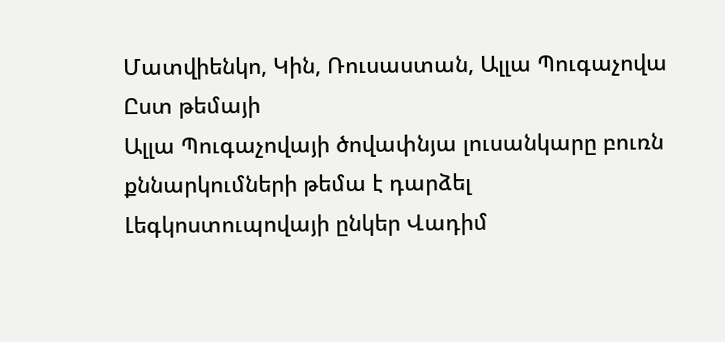Մատվիենկո, Կին, Ռուսաստան, Ալլա Պուգաչովա
Ըստ թեմայի
Ալլա Պուգաչովայի ծովափնյա լուսանկարը բուռն քննարկումների թեմա է դարձել
Լեգկոստուպովայի ընկեր Վադիմ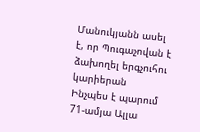Մանուկյանն ասել է, որ Պուգաչովան է ձախողել երգչուհու կարիերան
Ինչպես է պարում 71-ամյա Ալլա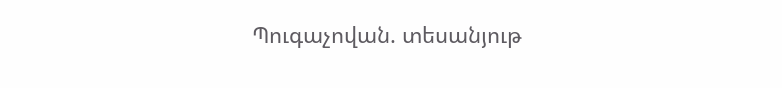Պուգաչովան. տեսանյութ